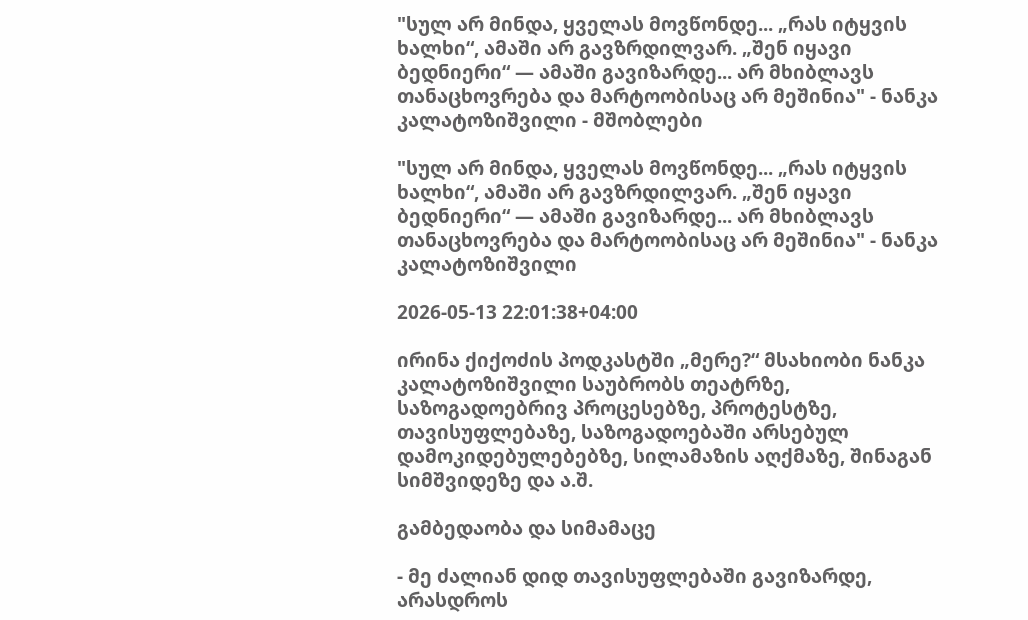"სულ არ მინდა, ყველას მოვწონდე... „რას იტყვის ხალხი“, ამაში არ გავზრდილვარ. „შენ იყავი ბედნიერი“ — ამაში გავიზარდე... არ მხიბლავს თანაცხოვრება და მარტოობისაც არ მეშინია" - ნანკა კალატოზიშვილი - მშობლები

"სულ არ მინდა, ყველას მოვწონდე... „რას იტყვის ხალხი“, ამაში არ გავზრდილვარ. „შენ იყავი ბედნიერი“ — ამაში გავიზარდე... არ მხიბლავს თანაცხოვრება და მარტოობისაც არ მეშინია" - ნანკა კალატოზიშვილი

2026-05-13 22:01:38+04:00

ირინა ქიქოძის პოდკასტში „მერე?“ მსახიობი ნანკა კალატოზიშვილი საუბრობს თეატრზე, საზოგადოებრივ პროცესებზე, პროტესტზე, თავისუფლებაზე, საზოგადოებაში არსებულ დამოკიდებულებებზე, სილამაზის აღქმაზე, შინაგან სიმშვიდეზე და ა.შ.

გამბედაობა და სიმამაცე

- მე ძალიან დიდ თავისუფლებაში გავიზარდე, არასდროს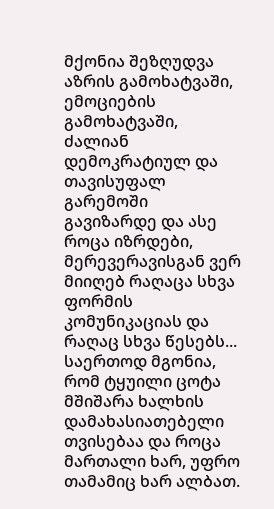მქონია შეზღუდვა აზრის გამოხატვაში, ემოციების გამოხატვაში, ძალიან დემოკრატიულ და თავისუფალ გარემოში გავიზარდე და ასე როცა იზრდები, მერევერავისგან ვერ მიიღებ რაღაცა სხვა ფორმის კომუნიკაციას და რაღაც სხვა წესებს... საერთოდ მგონია, რომ ტყუილი ცოტა მშიშარა ხალხის დამახასიათებელი თვისებაა და როცა მართალი ხარ, უფრო თამამიც ხარ ალბათ.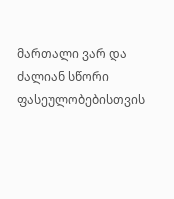მართალი ვარ და ძალიან სწორი ფასეულობებისთვის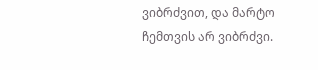ვიბრძვით, და მარტო ჩემთვის არ ვიბრძვი.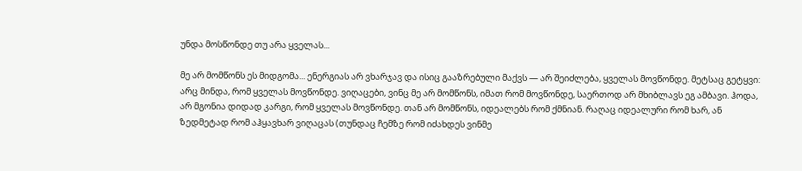უნდა მოსწონდე თუ არა ყველას...

მე არ მომწონს ეს მიდგომა... ენერგიას არ ვხარჯავ და ისიც გააზრებული მაქვს — არ შეიძლება, ყველას მოვწონდე. მეტსაც გეტყვი: არც მინდა, რომ ყველას მოვწონდე. ვიღაცები, ვინც მე არ მომწონს, იმათ რომ მოვწონდე, საერთოდ არ მხიბლავს ეგ ამბავი. ჰოდა, არ მგონია დიდად კარგი, რომ ყველას მოვწონდე. თან არ მომწონს, იდეალებს რომ ქმნიან. რაღაც იდეალური რომ ხარ, ან ზედმეტად რომ აჰყავხარ ვიღაცას (თუნდაც ჩემზე რომ იძახდეს ვინმე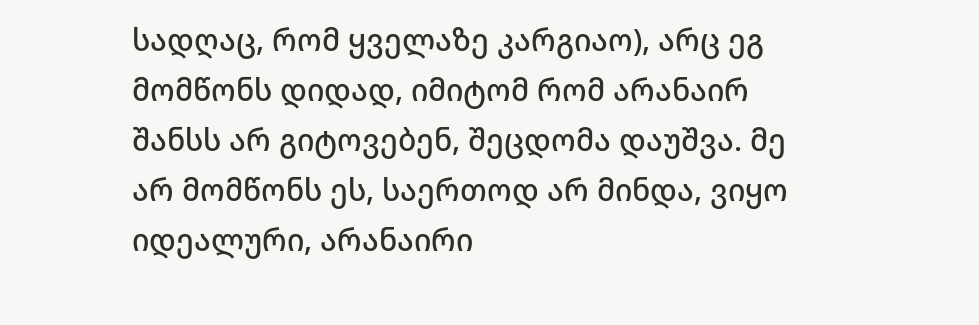სადღაც, რომ ყველაზე კარგიაო), არც ეგ მომწონს დიდად, იმიტომ რომ არანაირ შანსს არ გიტოვებენ, შეცდომა დაუშვა. მე არ მომწონს ეს, საერთოდ არ მინდა, ვიყო იდეალური, არანაირი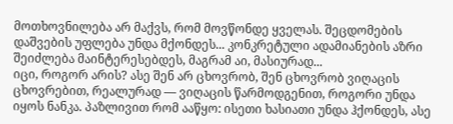მოთხოვნილება არ მაქვს, რომ მოვწონდე ყველას. შეცდომების დაშვების უფლება უნდა მქონდეს... კონკრეტული ადამიანების აზრი შეიძლება მაინტერესებდეს, მაგრამ აი, მასიურად...
იცი, როგორ არის? ასე შენ არ ცხოვრობ, შენ ცხოვრობ ვიღაცის ცხოვრებით, რეალურად — ვიღაცის წარმოდგენით, როგორი უნდა იყოს ნანკა. პაზლივით რომ ააწყო: ისეთი ხასიათი უნდა ჰქონდეს, ასე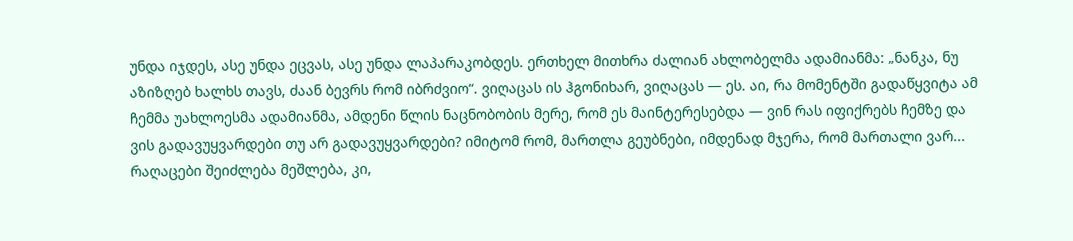უნდა იჯდეს, ასე უნდა ეცვას, ასე უნდა ლაპარაკობდეს. ერთხელ მითხრა ძალიან ახლობელმა ადამიანმა: „ნანკა, ნუ აზიზღებ ხალხს თავს, ძაან ბევრს რომ იბრძვიო“. ვიღაცას ის ჰგონიხარ, ვიღაცას — ეს. აი, რა მომენტში გადაწყვიტა ამ ჩემმა უახლოესმა ადამიანმა, ამდენი წლის ნაცნობობის მერე, რომ ეს მაინტერესებდა — ვინ რას იფიქრებს ჩემზე და ვის გადავუყვარდები თუ არ გადავუყვარდები? იმიტომ რომ, მართლა გეუბნები, იმდენად მჯერა, რომ მართალი ვარ... რაღაცები შეიძლება მეშლება, კი,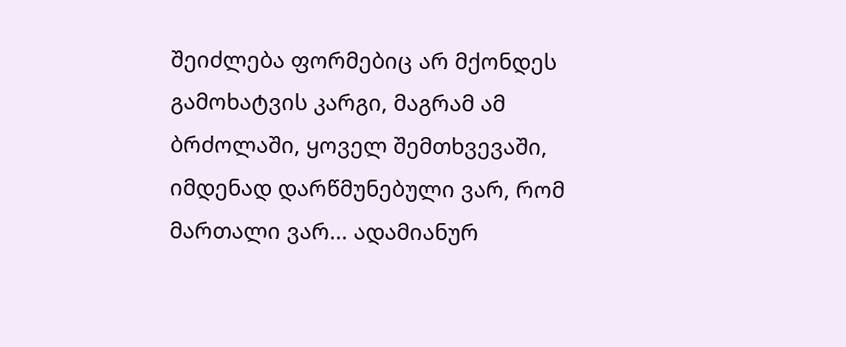შეიძლება ფორმებიც არ მქონდეს გამოხატვის კარგი, მაგრამ ამ ბრძოლაში, ყოველ შემთხვევაში, იმდენად დარწმუნებული ვარ, რომ მართალი ვარ... ადამიანურ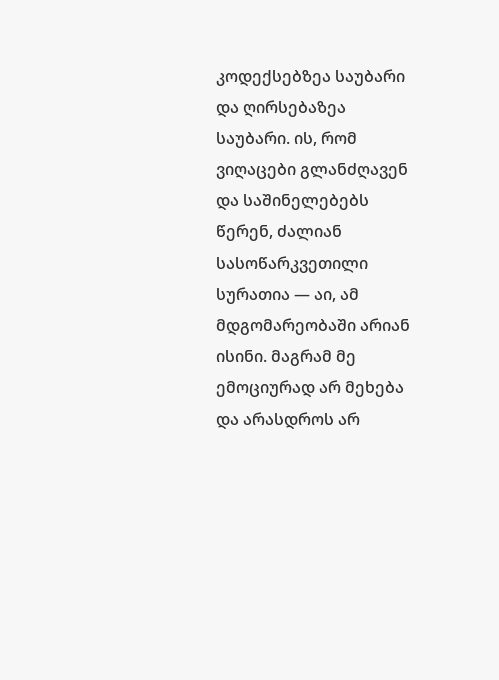კოდექსებზეა საუბარი და ღირსებაზეა საუბარი. ის, რომ ვიღაცები გლანძღავენ და საშინელებებს წერენ, ძალიან სასოწარკვეთილი სურათია — აი, ამ მდგომარეობაში არიან ისინი. მაგრამ მე ემოციურად არ მეხება და არასდროს არ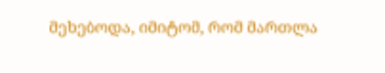მეხებოდა, იმიტომ, რომ მართლა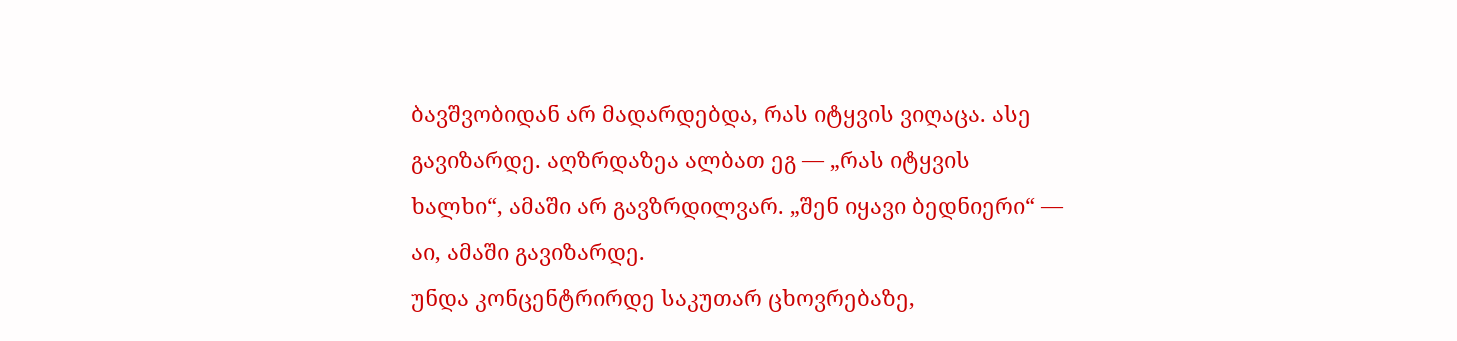ბავშვობიდან არ მადარდებდა, რას იტყვის ვიღაცა. ასე გავიზარდე. აღზრდაზეა ალბათ ეგ — „რას იტყვის ხალხი“, ამაში არ გავზრდილვარ. „შენ იყავი ბედნიერი“ — აი, ამაში გავიზარდე.
უნდა კონცენტრირდე საკუთარ ცხოვრებაზე,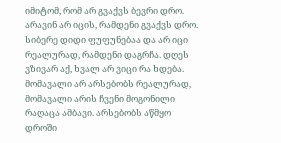იმიტომ, რომ არ გვაქვს ბევრი დრო. არავინ არ იცის, რამდენი გვაქვს დრო. სიბერე დიდი ფუფუნებაა და არ იცი რეალურად, რამდენი დაგრჩა. დღეს ვზივარ აქ, ხვალ არ ვიცი რა ხდება. მომავალი არ არსებობს რეალურად, მომავალი არის ჩვენი მოგონილი რაღაცა ამბავი. არსებობს აწმყო დროში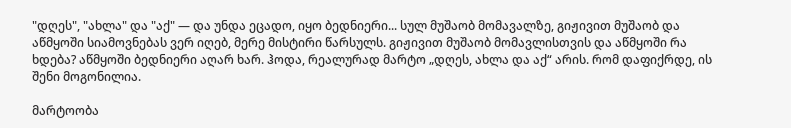"დღეს", "ახლა" და "აქ" — და უნდა ეცადო, იყო ბედნიერი... სულ მუშაობ მომავალზე, გიჟივით მუშაობ და აწმყოში სიამოვნებას ვერ იღებ, მერე მისტირი წარსულს. გიჟივით მუშაობ მომავლისთვის და აწმყოში რა ხდება? აწმყოში ბედნიერი აღარ ხარ. ჰოდა, რეალურად მარტო „დღეს, ახლა და აქ“ არის. რომ დაფიქრდე, ის შენი მოგონილია.

მარტოობა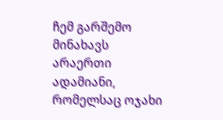ჩემ გარშემო მინახავს არაერთი ადამიანი, რომელსაც ოჯახი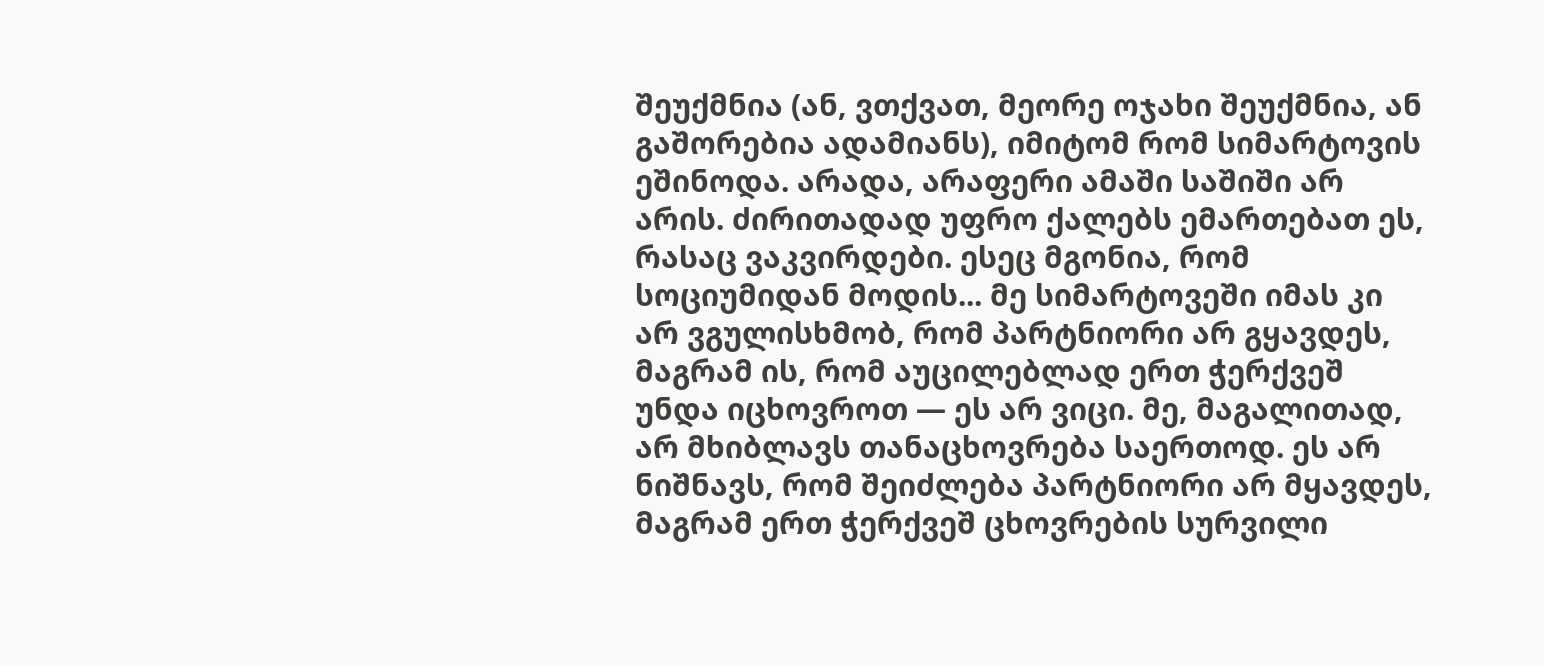შეუქმნია (ან, ვთქვათ, მეორე ოჯახი შეუქმნია, ან გაშორებია ადამიანს), იმიტომ რომ სიმარტოვის ეშინოდა. არადა, არაფერი ამაში საშიში არ არის. ძირითადად უფრო ქალებს ემართებათ ეს, რასაც ვაკვირდები. ესეც მგონია, რომ სოციუმიდან მოდის... მე სიმარტოვეში იმას კი არ ვგულისხმობ, რომ პარტნიორი არ გყავდეს, მაგრამ ის, რომ აუცილებლად ერთ ჭერქვეშ უნდა იცხოვროთ — ეს არ ვიცი. მე, მაგალითად, არ მხიბლავს თანაცხოვრება საერთოდ. ეს არ ნიშნავს, რომ შეიძლება პარტნიორი არ მყავდეს, მაგრამ ერთ ჭერქვეშ ცხოვრების სურვილი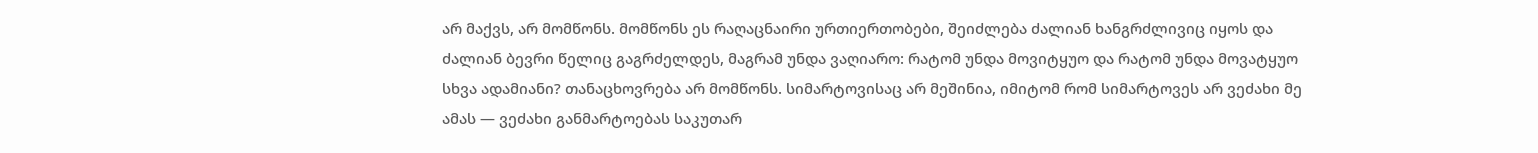არ მაქვს, არ მომწონს. მომწონს ეს რაღაცნაირი ურთიერთობები, შეიძლება ძალიან ხანგრძლივიც იყოს და ძალიან ბევრი წელიც გაგრძელდეს, მაგრამ უნდა ვაღიარო: რატომ უნდა მოვიტყუო და რატომ უნდა მოვატყუო სხვა ადამიანი? თანაცხოვრება არ მომწონს. სიმარტოვისაც არ მეშინია, იმიტომ რომ სიმარტოვეს არ ვეძახი მე ამას — ვეძახი განმარტოებას საკუთარ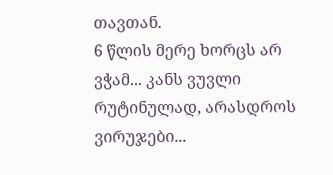თავთან.
6 წლის მერე ხორცს არ ვჭამ... კანს ვუვლი რუტინულად, არასდროს ვირუჯები...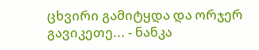ცხვირი გამიტყდა და ორჯერ გავიკეთე... - ნანკა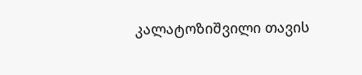კალატოზიშვილი თავის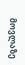მოვლაზე